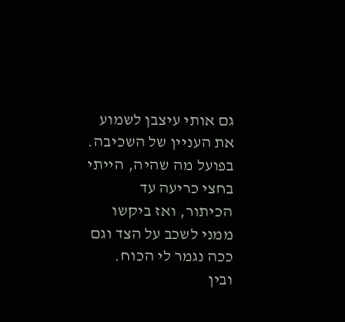גם אותי עיצבן לשמוע את העניין של השכיבה.
בפועל מה שהיה, הייתי בחצי כריעה עד הכיתור, ואז ביקשו ממני לשכב על הצד וגם ככה נגמר לי הכוח.
ובין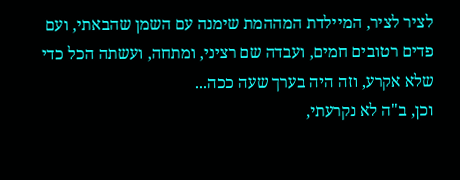לציר לציר, המיילדת המההמת שימנה עם השמן שהבאתי, ועם פדים רטובים חמים, ועבדה שם רציני, ומתחה, ועשתה הכל כדי שלא אקרע, וזה היה בערך שעה ככה...
וכן, ב"ה לא נקרעתי,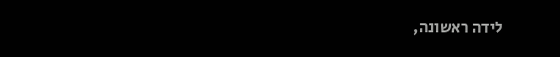לידה ראשונה,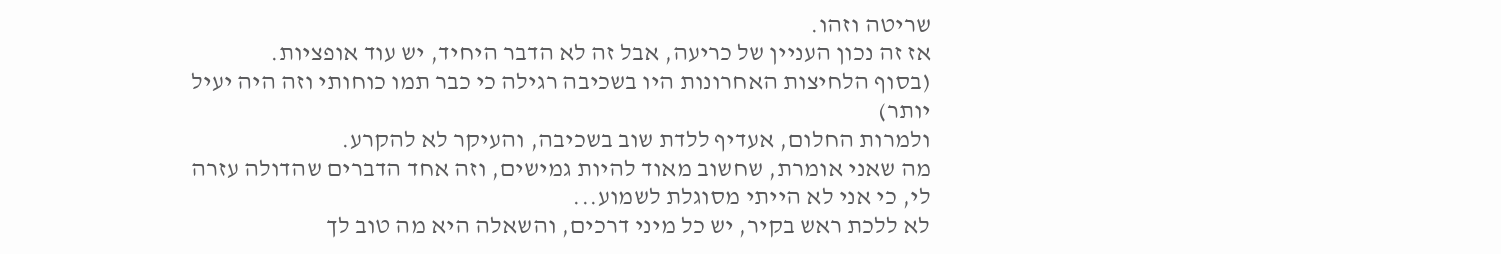שריטה וזהו.
אז זה נכון העניין של כריעה, אבל זה לא הדבר היחיד, יש עוד אופציות.
(בסוף הלחיצות האחרונות היו בשכיבה רגילה כי כבר תמו כוחותי וזה היה יעיל יותר)
ולמרות החלום, אעדיף ללדת שוב בשכיבה, והעיקר לא להקרע.
מה שאני אומרת, שחשוב מאוד להיות גמישים, וזה אחד הדברים שהדולה עזרה לי, כי אני לא הייתי מסוגלת לשמוע...
לא ללכת ראש בקיר, יש כל מיני דרכים, והשאלה היא מה טוב לך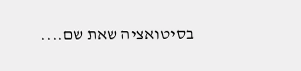בסיטואציה שאת שם....